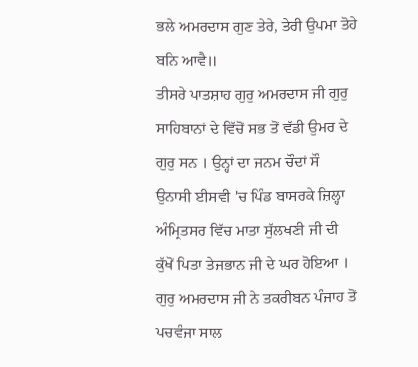ਭਲੇ ਅਮਰਦਾਸ ਗੁਣ ਤੇਰੇ, ਤੇਰੀ ਉਪਮਾ ਤੋਹੇ ਬਨਿ ਆਵੈ॥
ਤੀਸਰੇ ਪਾਤਸ਼ਾਹ ਗੁਰੁ ਅਮਰਦਾਸ ਜੀ ਗੁਰੁ ਸਾਹਿਬਾਨਾਂ ਦੇ ਵਿੱਚੋਂ ਸਭ ਤੋਂ ਵੱਡੀ ਉਮਰ ਦੇ ਗੁਰੁ ਸਨ । ਉਨ੍ਹਾਂ ਦਾ ਜਨਮ ਚੌਦਾਂ ਸੌ ਉਨਾਸੀ ਈਸਵੀ 'ਚ ਪਿੰਡ ਬਾਸਰਕੇ ਜ਼ਿਲ੍ਹਾ ਅੰਮ੍ਰਿਤਸਰ ਵਿੱਚ ਮਾਤਾ ਸੁੱਲਖਣੀ ਜੀ ਦੀ ਕੁੱਖੋਂ ਪਿਤਾ ਤੇਜਭਾਨ ਜੀ ਦੇ ਘਰ ਹੋਇਆ । ਗੁਰੁ ਅਮਰਦਾਸ ਜੀ ਨੇ ਤਕਰੀਬਨ ਪੰਜਾਹ ਤੋਂ ਪਚਵੰਜਾ ਸਾਲ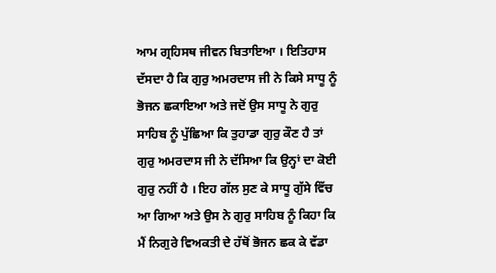ਆਮ ਗ੍ਰਹਿਸਥ ਜੀਵਨ ਬਿਤਾਇਆ । ਇਤਿਹਾਸ ਦੱਸਦਾ ਹੈ ਕਿ ਗੁਰੁ ਅਮਰਦਾਸ ਜੀ ਨੇ ਕਿਸੇ ਸਾਧੂ ਨੂੰ ਭੋਜਨ ਛਕਾਇਆ ਅਤੇ ਜਦੋਂ ਉਸ ਸਾਧੂ ਨੇ ਗੁਰੁ ਸਾਹਿਬ ਨੂੰ ਪੁੱਛਿਆ ਕਿ ਤੁਹਾਡਾ ਗੁਰੁ ਕੌਣ ਹੈ ਤਾਂ ਗੁਰੁ ਅਮਰਦਾਸ ਜੀ ਨੇ ਦੱਸਿਆ ਕਿ ਉਨ੍ਹਾਂ ਦਾ ਕੋਈ ਗੁਰੁ ਨਹੀਂ ਹੈ । ਇਹ ਗੱਲ ਸੁਣ ਕੇ ਸਾਧੂ ਗੁੱਸੇ ਵਿੱਚ ਆ ਗਿਆ ਅਤੇ ਉਸ ਨੇ ਗੁਰੁ ਸਾਹਿਬ ਨੂੰ ਕਿਹਾ ਕਿ ਮੈਂ ਨਿਗੁਰੇ ਵਿਅਕਤੀ ਦੇ ਹੱਥੋਂ ਭੋਜਨ ਛਕ ਕੇ ਵੱਡਾ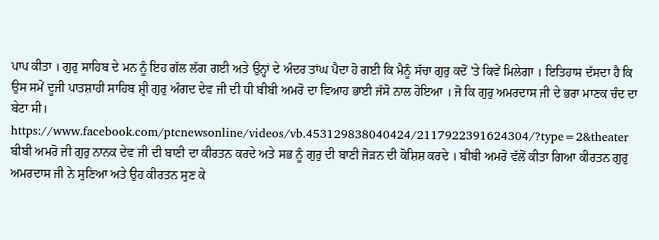ਪਾਪ ਕੀਤਾ । ਗੁਰੁ ਸਾਹਿਬ ਦੇ ਮਨ ਨੂੰ ਇਹ ਗੱਲ ਲੱਗ ਗਈ ਅਤੇ ਉਨ੍ਹਾਂ ਦੇ ਅੰਦਰ ਤਾਂਘ ਪੈਦਾ ਹੋ ਗਈ ਕਿ ਮੈਨੂੰ ਸੱਚਾ ਗੁਰੁ ਕਦੋਂ 'ਤੇ ਕਿਵੇਂ ਮਿਲੇਗਾ । ਇਤਿਹਾਸ ਦੱਸਦਾ ਹੈ ਕਿ ਉਸ ਸਮੇਂ ਦੂਜੀ ਪਾਤਸ਼ਾਹੀ ਸਾਹਿਬ ਸ਼੍ਰੀ ਗੁਰੁ ਅੰਗਦ ਦੇਵ ਜੀ ਦੀ ਧੀ ਬੀਬੀ ਅਮਰੋ ਦਾ ਵਿਆਹ ਭਾਈ ਜੱਸੋ ਨਾਲ ਹੋਇਆ । ਜੋ ਕਿ ਗੁਰੁ ਅਮਰਦਾਸ ਜੀ ਦੇ ਭਰਾ ਮਾਣਕ ਚੰਦ ਦਾ ਬੇਟਾ ਸੀ।
https://www.facebook.com/ptcnewsonline/videos/vb.453129838040424/2117922391624304/?type=2&theater
ਬੀਬੀ ਅਮਰੋ ਜੀ ਗੁਰੁ ਨਾਨਕ ਦੇਵ ਜੀ ਦੀ ਬਾਣੀ ਦਾ ਕੀਰਤਨ ਕਰਦੇ ਅਤੇ ਸਭ ਨੂੰ ਗੁਰੁ ਦੀ ਬਾਣੀ ਜੋੜਨ ਦੀ ਕੋਸ਼ਿਸ਼ ਕਰਦੇ । ਬੀਬੀ ਅਮਰੋ ਵੱਲੋਂ ਕੀਤਾ ਗਿਆ ਕੀਰਤਨ ਗੁਰੁ ਅਮਰਦਾਸ ਜੀ ਨੇ ਸੁਣਿਆ ਅਤੇ ਉਹ ਕੀਰਤਨ ਸੁਣ ਕੇ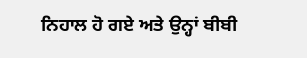ਨਿਹਾਲ ਹੋ ਗਏ ਅਤੇ ਉਨ੍ਹਾਂ ਬੀਬੀ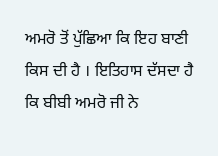ਅਮਰੋ ਤੋਂ ਪੁੱਛਿਆ ਕਿ ਇਹ ਬਾਣੀ ਕਿਸ ਦੀ ਹੈ । ਇਤਿਹਾਸ ਦੱਸਦਾ ਹੈ ਕਿ ਬੀਬੀ ਅਮਰੋ ਜੀ ਨੇ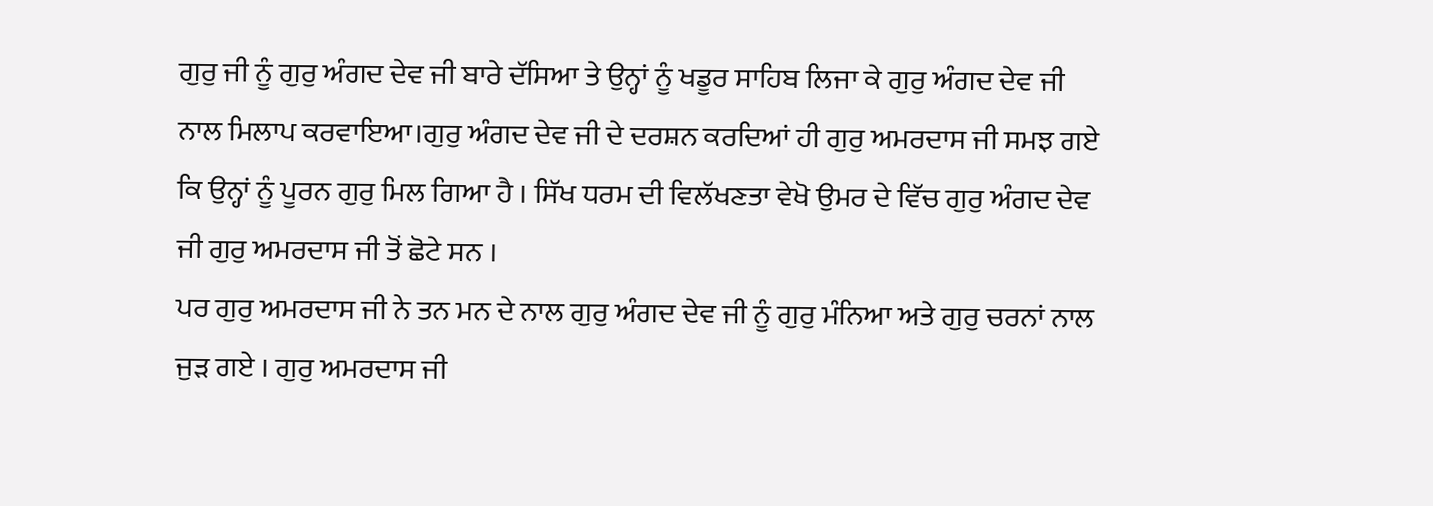ਗੁਰੁ ਜੀ ਨੂੰ ਗੁਰੁ ਅੰਗਦ ਦੇਵ ਜੀ ਬਾਰੇ ਦੱਸਿਆ ਤੇ ਉਨ੍ਹਾਂ ਨੂੰ ਖਡੂਰ ਸਾਹਿਬ ਲਿਜਾ ਕੇ ਗੁਰੁ ਅੰਗਦ ਦੇਵ ਜੀ ਨਾਲ ਮਿਲਾਪ ਕਰਵਾਇਆ।ਗੁਰੁ ਅੰਗਦ ਦੇਵ ਜੀ ਦੇ ਦਰਸ਼ਨ ਕਰਦਿਆਂ ਹੀ ਗੁਰੁ ਅਮਰਦਾਸ ਜੀ ਸਮਝ ਗਏ ਕਿ ਉਨ੍ਹਾਂ ਨੂੰ ਪੂਰਨ ਗੁਰੁ ਮਿਲ ਗਿਆ ਹੈ । ਸਿੱਖ ਧਰਮ ਦੀ ਵਿਲੱਖਣਤਾ ਵੇਖੋ ਉਮਰ ਦੇ ਵਿੱਚ ਗੁਰੁ ਅੰਗਦ ਦੇਵ ਜੀ ਗੁਰੁ ਅਮਰਦਾਸ ਜੀ ਤੋਂ ਛੋਟੇ ਸਨ ।
ਪਰ ਗੁਰੁ ਅਮਰਦਾਸ ਜੀ ਨੇ ਤਨ ਮਨ ਦੇ ਨਾਲ ਗੁਰੁ ਅੰਗਦ ਦੇਵ ਜੀ ਨੂੰ ਗੁਰੁ ਮੰਨਿਆ ਅਤੇ ਗੁਰੁ ਚਰਨਾਂ ਨਾਲ ਜੁੜ ਗਏ । ਗੁਰੁ ਅਮਰਦਾਸ ਜੀ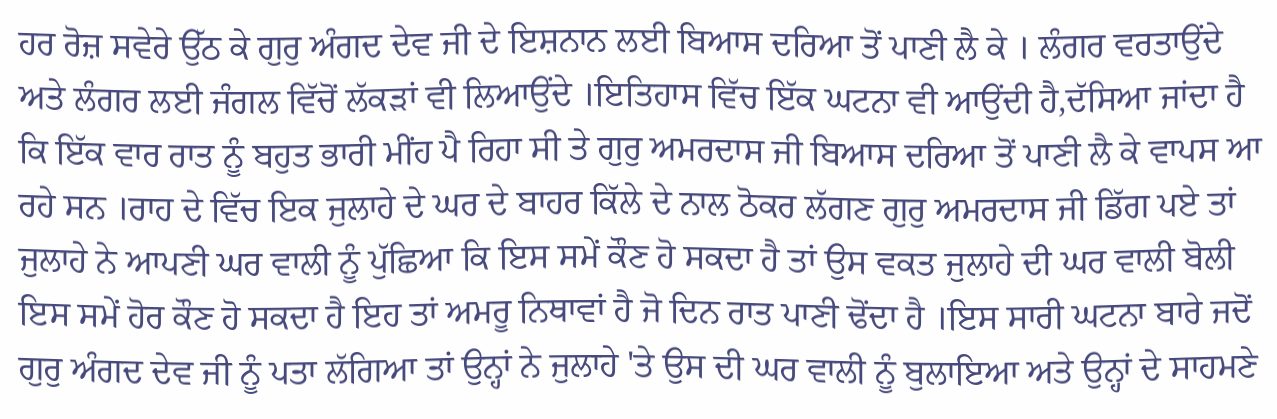ਹਰ ਰੋਜ਼ ਸਵੇਰੇ ਉੱਠ ਕੇ ਗੁਰੁ ਅੰਗਦ ਦੇਵ ਜੀ ਦੇ ਇਸ਼ਨਾਨ ਲਈ ਬਿਆਸ ਦਰਿਆ ਤੋਂ ਪਾਣੀ ਲੈ ਕੇ । ਲੰਗਰ ਵਰਤਾਉਂਦੇ ਅਤੇ ਲੰਗਰ ਲਈ ਜੰਗਲ ਵਿੱਚੋਂ ਲੱਕੜਾਂ ਵੀ ਲਿਆਉਂਦੇ ।ਇਤਿਹਾਸ ਵਿੱਚ ਇੱਕ ਘਟਨਾ ਵੀ ਆਉਂਦੀ ਹੈ,ਦੱਸਿਆ ਜਾਂਦਾ ਹੈ ਕਿ ਇੱਕ ਵਾਰ ਰਾਤ ਨੂੰ ਬਹੁਤ ਭਾਰੀ ਮੀਂਹ ਪੈ ਰਿਹਾ ਸੀ ਤੇ ਗੁਰੁ ਅਮਰਦਾਸ ਜੀ ਬਿਆਸ ਦਰਿਆ ਤੋਂ ਪਾਣੀ ਲੈ ਕੇ ਵਾਪਸ ਆ ਰਹੇ ਸਨ ।ਰਾਹ ਦੇ ਵਿੱਚ ਇਕ ਜੁਲਾਹੇ ਦੇ ਘਰ ਦੇ ਬਾਹਰ ਕਿੱਲੇ ਦੇ ਨਾਲ ਠੋਕਰ ਲੱਗਣ ਗੁਰੁ ਅਮਰਦਾਸ ਜੀ ਡਿੱਗ ਪਏ ਤਾਂ ਜੁਲਾਹੇ ਨੇ ਆਪਣੀ ਘਰ ਵਾਲੀ ਨੂੰ ਪੁੱਛਿਆ ਕਿ ਇਸ ਸਮੇਂ ਕੌਣ ਹੋ ਸਕਦਾ ਹੈ ਤਾਂ ਉਸ ਵਕਤ ਜੁਲਾਹੇ ਦੀ ਘਰ ਵਾਲੀ ਬੋਲੀ ਇਸ ਸਮੇਂ ਹੋਰ ਕੌਣ ਹੋ ਸਕਦਾ ਹੈ ਇਹ ਤਾਂ ਅਮਰੂ ਨਿਥਾਵਾਂ ਹੈ ਜੋ ਦਿਨ ਰਾਤ ਪਾਣੀ ਢੋਂਦਾ ਹੈ ।ਇਸ ਸਾਰੀ ਘਟਨਾ ਬਾਰੇ ਜਦੋਂ ਗੁਰੁ ਅੰਗਦ ਦੇਵ ਜੀ ਨੂੰ ਪਤਾ ਲੱਗਿਆ ਤਾਂ ਉਨ੍ਹਾਂ ਨੇ ਜੁਲਾਹੇ 'ਤੇ ਉਸ ਦੀ ਘਰ ਵਾਲੀ ਨੂੰ ਬੁਲਾਇਆ ਅਤੇ ਉਨ੍ਹਾਂ ਦੇ ਸਾਹਮਣੇ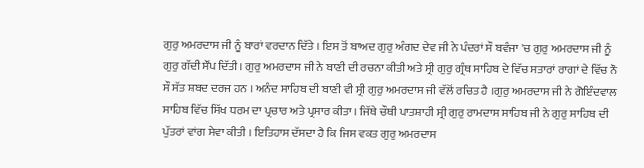ਗੁਰੁ ਅਮਰਦਾਸ ਜੀ ਨੂੰ ਬਾਰਾਂ ਵਰਦਾਨ ਦਿੱਤੇ । ਇਸ ਤੋਂ ਬਾਅਦ ਗੁਰੁ ਅੰਗਦ ਦੇਵ ਜੀ ਨੇ ਪੰਦਰਾਂ ਸੌ ਬਵੰਜਾ 'ਚ ਗੁਰੁ ਅਮਰਦਾਸ ਜੀ ਨੂੰ ਗੁਰੁ ਗੱਦੀ ਸੌਂਪ ਦਿੱਤੀ। ਗੁਰੁ ਅਮਰਦਾਸ ਜੀ ਨੇ ਬਾਣੀ ਦੀ ਰਚਨਾ ਕੀਤੀ ਅਤੇ ਸ੍ਰੀ ਗੁਰੁ ਗ੍ਰੰਥ ਸਾਹਿਬ ਦੇ ਵਿੱਚ ਸਤਾਰਾਂ ਰਾਗਾਂ ਦੇ ਵਿੱਚ ਨੌ ਸੌ ਸੱਤ ਸ਼ਬਦ ਦਰਜ ਹਨ । ਅਨੰਦ ਸਾਹਿਬ ਦੀ ਬਾਣੀ ਵੀ ਸ੍ਰੀ ਗੁਰੁ ਅਮਰਦਾਸ ਜੀ ਵੱਲੋਂ ਰਚਿਤ ਹੈ ।ਗੁਰੁ ਅਮਰਦਾਸ ਜੀ ਨੇ ਗੋਇੰਦਵਾਲ ਸਾਹਿਬ ਵਿੱਚ ਸਿੱਖ ਧਰਮ ਦਾ ਪ੍ਰਚਾਰ ਅਤੇ ਪ੍ਰਸਾਰ ਕੀਤਾ । ਜਿੱਥੇ ਚੌਥੀ ਪਾਤਸ਼ਾਹੀ ਸ੍ਰੀ ਗੁਰੁ ਰਾਮਦਾਸ ਸਾਹਿਬ ਜੀ ਨੇ ਗੁਰੁ ਸਾਹਿਬ ਦੀ ਪੁੱਤਰਾਂ ਵਾਂਗ ਸੇਵਾ ਕੀਤੀ । ਇਤਿਹਾਸ ਦੱਸਦਾ ਹੈ ਕਿ ਜਿਸ ਵਕਤ ਗੁਰੁ ਅਮਰਦਾਸ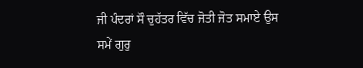ਜੀ ਪੰਦਰਾਂ ਸੌ ਚੁਹੱਤਰ ਵਿੱਚ ਜੋਤੀ ਜੋਤ ਸਮਾਏ ਉਸ ਸਮੇਂ ਗੁਰੁ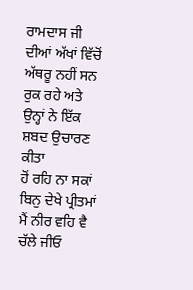ਰਾਮਦਾਸ ਜੀ ਦੀਆਂ ਅੱਖਾਂ ਵਿੱਚੋਂ ਅੱਥਰੂ ਨਹੀਂ ਸਨ ਰੁਕ ਰਹੇ ਅਤੇ ਉਨ੍ਹਾਂ ਨੇ ਇੱਕ ਸ਼ਬਦ ਉਚਾਰਣ ਕੀਤਾ
ਹੋਂ ਰਹਿ ਨਾ ਸਕਾਂ ਬਿਨੁ ਦੇਖੇ ਪ੍ਰੀਤਮਾਂ
ਮੈਂ ਨੀਰ ਵਹਿ ਵੈ ਚੱਲੇ ਜੀਓ